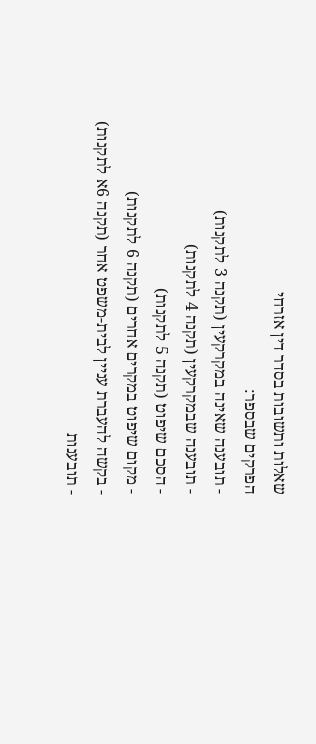שאלות ותשובות בסדר דין אזרחי
הפרקים שבספר:
- תובענה שאינה במקרקעין (תקנה 3 לתקנות)
- תובענה שבמקרקעין (תקנה 4 לתקנות)
- הסכם שיפוט (תקנה 5 לתקנות)
- מקום שיפוט במקרים אחרים (תקנה 6 לתקנות)
- בקשה להעברת עניין לבית-משפט אחר (תקנה 6א לתקנות)
- תובענות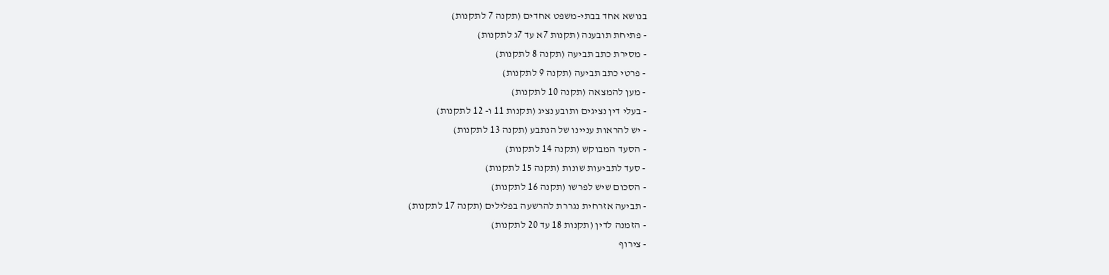בנושא אחד בבתי-משפט אחדים (תקנה 7 לתקנות)
- פתיחת תובענה (תקנות 7א עד 7ג לתקנות)
- מסירת כתב תביעה (תקנה 8 לתקנות)
- פרטי כתב תביעה (תקנה 9 לתקנות)
- מען להמצאה (תקנה 10 לתקנות)
- בעלי דין נציגים ותובע נציג (תקנות 11 ו- 12 לתקנות)
- יש להראות עניינו של הנתבע (תקנה 13 לתקנות)
- הסעד המבוקש (תקנה 14 לתקנות)
- סעד לתביעות שונות (תקנה 15 לתקנות)
- הסכום שיש לפרשו (תקנה 16 לתקנות)
- תביעה אזרחית נגררת להרשעה בפלילים (תקנה 17 לתקנות)
- הזמנה לדין (תקנות 18 עד 20 לתקנות)
- צירוף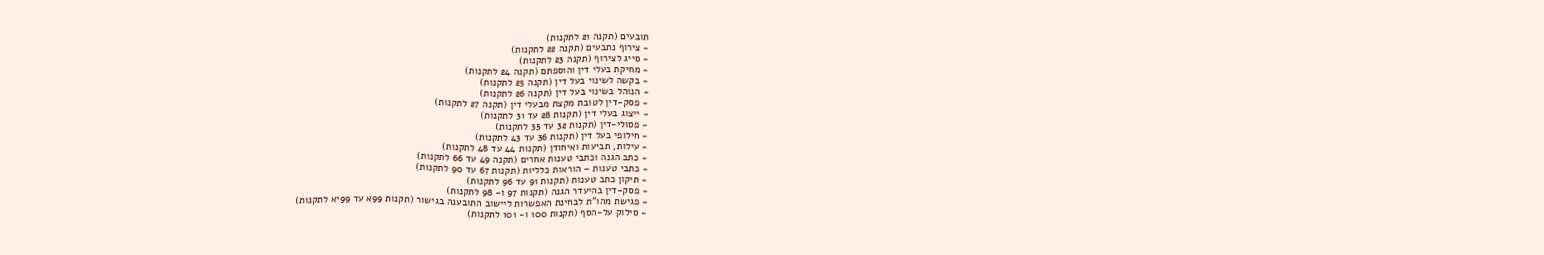תובעים (תקנה 21 לתקנות)
- צירוף נתבעים (תקנה 22 לתקנות)
- סייג לצירוף (תקנה 23 לתקנות)
- מחיקת בעלי דין והוספתם (תקנה 24 לתקנות)
- בקשה לשינוי בעל דין (תקנה 25 לתקנות)
- הנוהל בשינוי בעל דין (תקנה 26 לתקנות)
- פסק-דין לטובת מקצת מבעלי דין (תקנה 27 לתקנות)
- ייצוג בעלי דין (תקנות 28 עד 31 לתקנות)
- פסולי-דין (תקנות 32 עד 35 לתקנות)
- חילופי בעל דין (תקנות 36 עד 43 לתקנות)
- עילות, תביעות ואיחודן (תקנות 44 עד 48 לתקנות)
- כתב הגנה וכתבי טענות אחרים (תקנה 49 עד 66 לתקנות)
- כתבי טענות – הוראות כלליות (תקנות 67 עד 90 לתקנות)
- תיקון כתב טענות (תקנות 91 עד 96 לתקנות)
- פסק-דין בהיעדר הגנה (תקנות 97 ו- 98 לתקנות)
- פגישת מהו"ת לבחינת האפשרות ליישוב התובענה בגישור (תקנות 99א עד 99יא לתקנות)
- סילוק על-הסף (תקנות 100 ו- 101 לתקנות)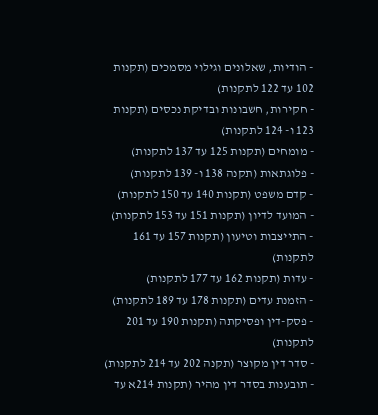- הודיות, שאלונים וגילוי מסמכים (תקנות 102 עד 122 לתקנות)
- חקירות, חשבונות ובדיקת נכסים (תקנות 123 ו- 124 לתקנות)
- מומחים (תקנות 125 עד 137 לתקנות)
- פלוגתאות (תקנה 138 ו- 139 לתקנות)
- קדם משפט (תקנות 140 עד 150 לתקנות)
- המועד לדיון (תקנות 151 עד 153 לתקנות)
- התייצבות וטיעון (תקנות 157 עד 161 לתקנות)
- עדות (תקנות 162 עד 177 לתקנות)
- הזמנת עדים (תקנות 178 עד 189 לתקנות)
- פסק-דין ופסיקתה (תקנות 190 עד 201 לתקנות)
- סדר דין מקוצר (תקנה 202 עד 214 לתקנות)
- תובענות בסדר דין מהיר (תקנות 214א עד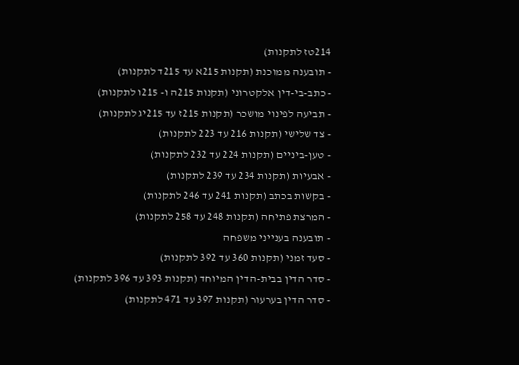214טז לתקנות)
- תובענה ממוכנת (תקנות 215א עד 215ד לתקנות)
- כתב-בי-דין אלקטרוני (תקנות 215ה ו- 215ו לתקנות)
- תביעה לפינוי מושכר (תקנות 215ז עד 215יג לתקנות)
- צד שלישי (תקנות 216 עד 223 לתקנות)
- טען-ביניים (תקנות 224 עד 232 לתקנות)
- אבעיות (תקנות 234 עד 239 לתקנות)
- בקשות בכתב (תקנות 241 עד 246 לתקנות)
- המרצת פתיחה (תקנות 248 עד 258 לתקנות)
- תובענה בענייני משפחה
- סעד זמני (תקנות 360 עד 392 לתקנות)
- סדר הדין בבית-הדין המיוחד (תקנות 393 עד 396 לתקנות)
- סדר הדין בערעור (תקנות 397 עד 471 לתקנות)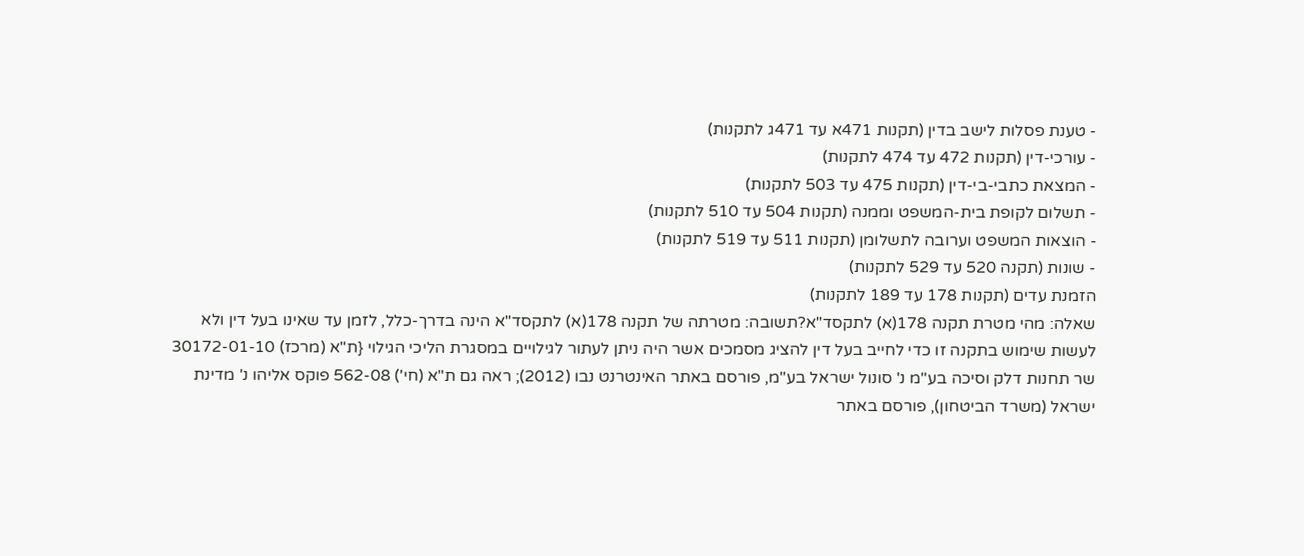- טענת פסלות לישב בדין (תקנות 471א עד 471ג לתקנות)
- עורכי-דין (תקנות 472 עד 474 לתקנות)
- המצאת כתבי-בי-דין (תקנות 475 עד 503 לתקנות)
- תשלום לקופת בית-המשפט וממנה (תקנות 504 עד 510 לתקנות)
- הוצאות המשפט וערובה לתשלומן (תקנות 511 עד 519 לתקנות)
- שונות (תקנה 520 עד 529 לתקנות)
הזמנת עדים (תקנות 178 עד 189 לתקנות)
שאלה: מהי מטרת תקנה 178(א) לתקסד"א?תשובה: מטרתה של תקנה 178(א) לתקסד"א הינה בדרך-כלל, לזמן עד שאינו בעל דין ולא לעשות שימוש בתקנה זו כדי לחייב בעל דין להציג מסמכים אשר היה ניתן לעתור לגילויים במסגרת הליכי הגילוי {ת"א (מרכז) 30172-01-10 שר תחנות דלק וסיכה בע"מ נ' סונול ישראל בע"מ, פורסם באתר האינטרנט נבו (2012); ראה גם ת"א (חי') 562-08 פוקס אליהו נ' מדינת ישראל (משרד הביטחון), פורסם באתר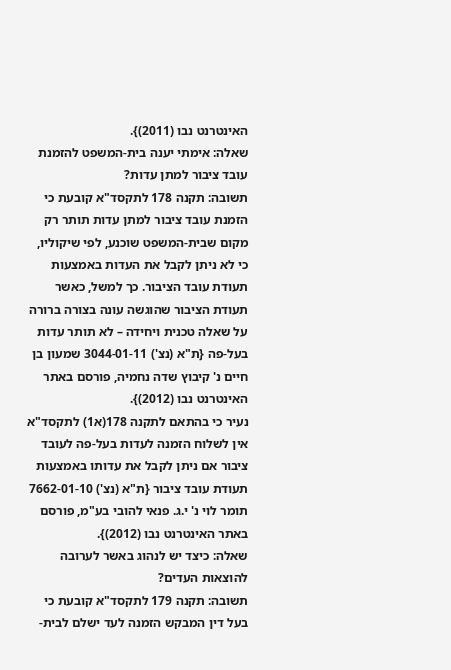האינטרנט נבו (2011)}.
שאלה: אימתי יענה בית-המשפט להזמנת עובד ציבור למתן עדות?
תשובה: תקנה 178 לתקסד"א קובעת כי הזמנת עובד ציבור למתן עדות תותר רק מקום שבית-המשפט שוכנע, לפי שיקוליו, כי לא ניתן לקבל את העדות באמצעות תעודת עובד הציבור. כך למשל, כאשר תעודת הציבור שהוגשה עונה בצורה ברורה על שאלה טכנית ויחידה – לא תותר עדות בעל-פה {ת"א (נצ') 3044-01-11 שמעון בן חיים נ' קיבוץ שדה נחמיה, פורסם באתר האינטרנט נבו (2012)}.
נעיר כי בהתאם לתקנה 178(א1) לתקסד"א אין לשלוח הזמנה לעדות בעל-פה לעובד ציבור אם ניתן לקבל את עדותו באמצעות תעודת עובד ציבור {ת"א (נצ') 7662-01-10 תומר לוי נ' י.ג. פנאי להובי בע"מ, פורסם באתר האינטרנט נבו (2012)}.
שאלה: כיצד יש לנהוג באשר לערובה להוצאות העדים?
תשובה: תקנה 179 לתקסד"א קובעת כי בעל דין המבקש הזמנה לעד ישלם לבית-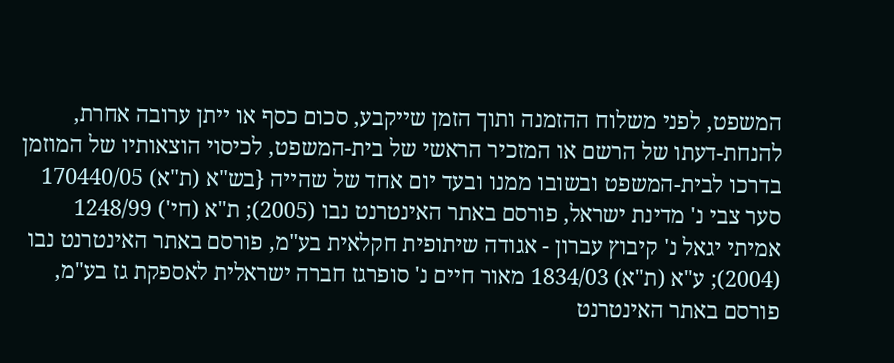המשפט, לפני משלוח ההזמנה ותוך הזמן שייקבע, סכום כסף או ייתן ערובה אחרת, להנחת-דעתו של הרשם או המזכיר הראשי של בית-המשפט, לכיסוי הוצאותיו של המוזמן בדרכו לבית-המשפט ובשובו ממנו ובעד יום אחד של שהייה {בש"א (ת"א) 170440/05 סער צבי נ' מדינת ישראל, פורסם באתר האינטרנט נבו (2005); ת"א (חי') 1248/99 אמיתי יגאל נ' קיבוץ עברון - אגודה שיתופית חקלאית בע"מ, פורסם באתר האינטרנט נבו (2004); ע"א (ת"א) 1834/03 מאור חיים נ' סופרגז חברה ישראלית לאספקת גז בע"מ, פורסם באתר האינטרנט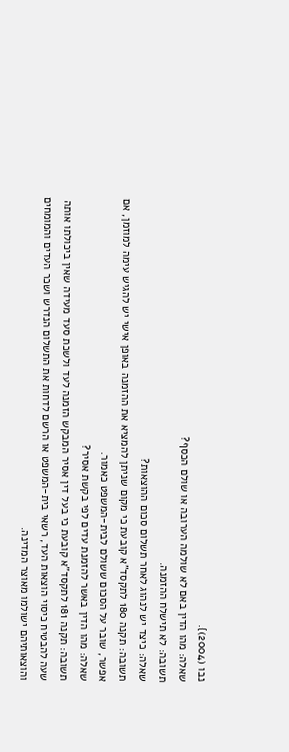נבו (2004)}.
שאלה: מהו הדין באם לא שולמה הערובה או שולם הכסף?
תשובה: לא תישלח ההזמנה.
שאלה: כיצד יש לנהוג לאחר תשלום סכום ההוצאות?
תשובה: תקנה 180 לתקסד"א קובעת כי מקום שניתן להמציא את ההזמנה באופן אישי יש להגיש עימה למוזמן, אם אפשר, שובר על הסכום ששולם לבית-המשפט כאמור.
שאלה: מהו הדין באשר להזמנת עדים לפי בקשת אסיר?
תשובה: תקנה 181 לתקסד"א קובעת כי בעל דין אסיר המבקש הזמנה לעד ולשכת סעד מעידה שאין ביכולתו אותה שעה להבטיח כיסוי הוצאות העד, רשאי בית-המשפט או הרשם לדחות את התשלום הנדרש ושכר העדים והמומחים והוצאותיהם ישולמו מאוצר המדינה.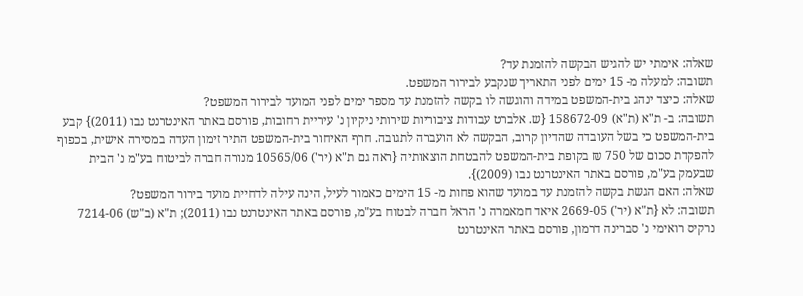שאלה: אימתי יש להגיש הבקשה להזמנת עד?
תשובה: למעלה מ- 15 ימים לפני התאריך שנקבע לבירור המשפט.
שאלה: כיצד ינהג בית-המשפט במידה והוגשה לו בקשה להזמנת עד מספר ימים לפני המועד לבירור המשפט?
תשובה: ב- ת"א (ת"א) 158672-09 {ש. אלברט עבודות ציבוריות שירותי ניקיון נ' עיריית רחובות, פורסם באתר האינטרנט נבו (2011)} קבע בית-המשפט כי בשל העובדה שהדיון קרוב, הבקשה לא הועברה לתגובה. חרף האיחור בית-המשפט התיר זימון העדה במסירה אישית, בכפוף להפקדת סכום של 750 ₪ בקופת בית-המשפט להבטחת הוצאותיה {ראה גם ת"א (יר') 10565/06 מנורה חברה לביטוח בע"מ נ' הבית שבעמק בע"מ, פורסם באתר האינטרנט נבו (2009)}.
שאלה: האם הגשת בקשה להזמנת עד במועד שהוא פחות מ- 15 הימים כאמור לעיל, הינה עילה לדחיית מועד בירור המשפט?
תשובה: לא {ת"א (יר') 2669-05 איאד חמאמרה נ' הראל חברה לבטוח בע"מ, פורסם באתר האינטרנט נבו (2011); ת"א (ב"ש) 7214-06 נרקיס רואימי נ' סברינה דרמון, פורסם באתר האינטרנט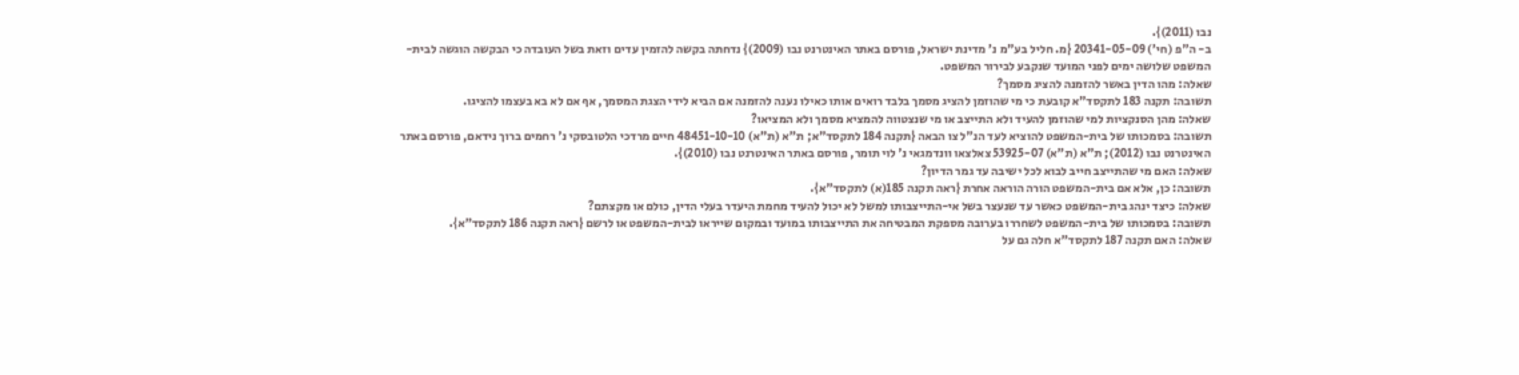נבו (2011)}.
ב- ה"פ (חי') 20341-05-09 {מ. חליל בע"מ נ' מדינת ישראל, פורסם באתר האינטרנט נבו (2009)} נדחתה בקשה להזמין עדים וזאת בשל העובדה כי הבקשה הוגשה לבית-המשפט שלושה ימים לפני המועד שנקבע לבירור המשפט.
שאלה: מהו הדין באשר להזמנה להציג מסמך?
תשובה: תקנה 183 לתקסד"א קובעת כי מי שהוזמן להציג מסמך בלבד רואים אותו כאילו נענה להזמנה אם הביא לידי הצגת המסמך, אף אם לא בא בעצמו להציגו.
שאלה: מהן הסנקציות למי שהוזמן להעיד ולא התייצב או מי שנצטווה להמציא מסמך ולא המציאו?
תשובה: בסמכותו של בית-המשפט להוציא לעד הנ"ל צו הבאה {תקנה 184 לתקסד"א; ת"א (ת"א) 48451-10-10 חיים מרדכי הלטובסקי נ' רחמים ברוך נידאם, פורסם באתר האינטרנט נבו (2012); ת"א (ת"א) 53925-07 צאלצאו וונדמגאי נ' לוי תומר, פורסם באתר האינטרנט נבו (2010)}.
שאלה: האם מי שהתייצב חייב לבוא לכל ישיבה עד גמר הדיון?
תשובה: כן, אלא אם בית-המשפט הורה הוראה אחרת {ראה תקנה 185(א) לתקסד"א}.
שאלה: כיצד ינהג בית-המשפט כאשר עד שנעצר בשל אי-התייצבותו למשל לא יכול להעיד מחמת היעדר בעלי הדין, כולם או מקצתם?
תשובה: בסמכותו של בית-המשפט לשחררו בערובה מספקת המבטיחה את התייצבותו במועד ובמקום שייראו לבית-המשפט או לרשם {ראה תקנה 186 לתקסד"א}.
שאלה: האם תקנה 187 לתקסד"א חלה גם על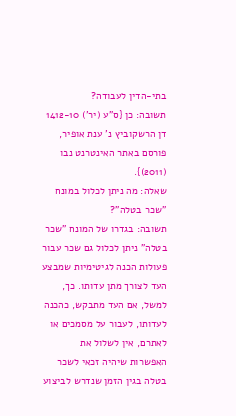בתי-הדין לעבודה?
תשובה: כן {ס"ע (יר') 1412-10 דן הרשקוביץ נ' ענת אופיר, פורסם באתר האינטרנט נבו (2011)}.
שאלה: מה ניתן לכלול במונח "שכר בטלה"?
תשובה: בגדרו של המונח "שכר בטלה" ניתן לכלול גם שכר עבור פעולות הכנה לגיטימיות שמבצע העד לצורך מתן עדותו. כך, למשל, אם העד מתבקש, כהכנה לעדותו, לעבור על מסמכים או לאתרם, אין לשלול את האפשרות שיהיה זכאי לשכר בטלה בגין הזמן שנדרש לביצוע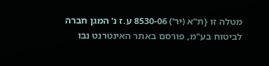מטלה זו {ת"א (יר') 8530-06 ע.ז נ' המגן חברה לביטוח בע"מ, פורסם באתר האינטרנט נבו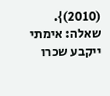(2010)}.
שאלה: אימתי ייקבע שכרו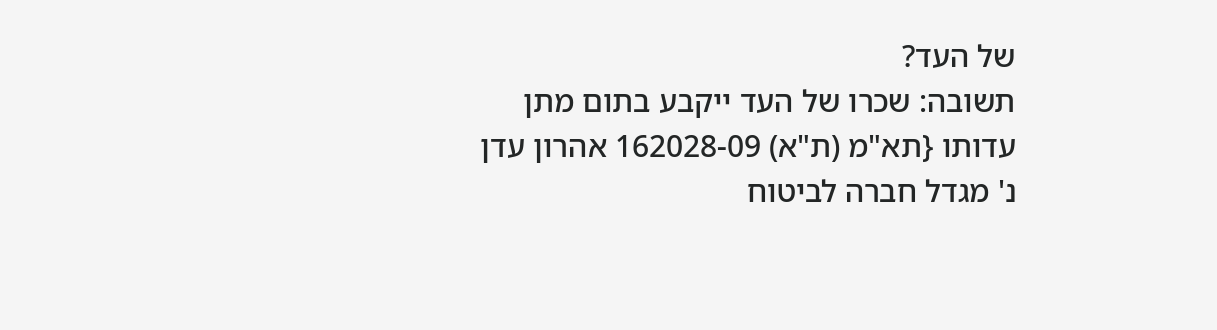של העד?
תשובה: שכרו של העד ייקבע בתום מתן עדותו {תא"מ (ת"א) 162028-09 אהרון עדן נ' מגדל חברה לביטוח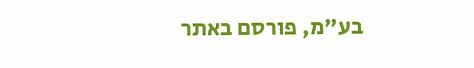בע"מ, פורסם באתר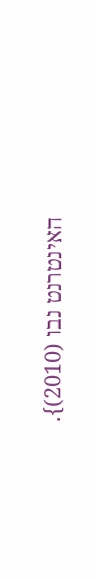האינטרנט נבו (2010)}.